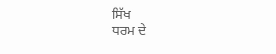ਸਿੱਖ
ਧਰਮ ਦੇ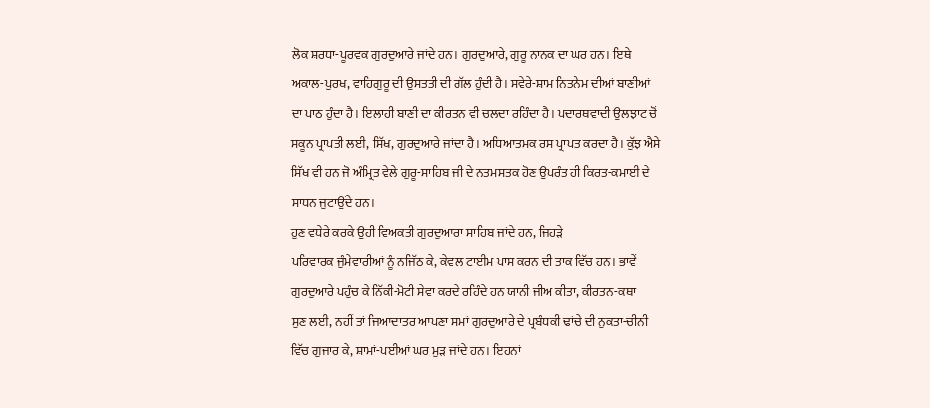ਲੋਕ ਸ਼ਰਧਾ-ਪੂਰਵਕ ਗੁਰਦੁਆਰੇ ਜਾਂਦੇ ਹਨ। ਗੁਰਦੁਆਰੇ, ਗੁਰੂ ਨਾਨਕ ਦਾ ਘਰ ਹਨ। ਇਥੇ
ਅਕਾਲ-ਪੁਰਖ, ਵਾਹਿਗੁਰੂ ਦੀ ਉਸਤਤੀ ਦੀ ਗੱਲ ਹੁੰਦੀ ਹੈ। ਸਵੇਰੇ-ਸ਼ਾਮ ਨਿਤਨੇਮ ਦੀਆਂ ਬਾਣੀਆਂ
ਦਾ ਪਾਠ ਹੁੰਦਾ ਹੈ। ਇਲਾਹੀ ਬਾਣੀ ਦਾ ਕੀਰਤਨ ਵੀ ਚਲਦਾ ਰਹਿੰਦਾ ਹੈ। ਪਦਾਰਥਵਾਦੀ ਉਲਝਾਟ ਚੋਂ
ਸਕੂਨ ਪ੍ਰਾਪਤੀ ਲਈ, ਸਿੱਖ, ਗੁਰਦੁਆਰੇ ਜਾਂਦਾ ਹੈ। ਅਧਿਆਤਮਕ ਰਸ ਪ੍ਰਾਪਤ ਕਰਦਾ ਹੈ। ਕੁੱਝ ਐਸੇ
ਸਿੱਖ ਵੀ ਹਨ ਜੋ ਅੰਮ੍ਰਿਤ ਵੇਲੇ ਗੁਰੂ-ਸਾਹਿਬ ਜੀ ਦੇ ਨਤਮਸਤਕ ਹੋਣ ਉਪਰੰਤ ਹੀ ਕਿਰਤ-ਕਮਾਈ ਦੇ
ਸਾਧਨ ਜੁਟਾਉਂਦੇ ਹਨ।
ਹੁਣ ਵਧੇਰੇ ਕਰਕੇ ਉਹੀ ਵਿਅਕਤੀ ਗੁਰਦੁਆਰਾ ਸਾਹਿਬ ਜਾਂਦੇ ਹਨ, ਜਿਹੜੇ
ਪਰਿਵਾਰਕ ਜੁੰਮੇਵਾਰੀਆਂ ਨੂੰ ਨਜਿੱਠ ਕੇ, ਕੇਵਲ ਟਾਈਮ ਪਾਸ ਕਰਨ ਦੀ ਤਾਕ ਵਿੱਚ ਹਨ। ਭਾਵੇਂ
ਗੁਰਦੁਆਰੇ ਪਹੁੰਚ ਕੇ ਨਿੱਕੀ-ਮੋਟੀ ਸੇਵਾ ਕਰਦੇ ਰਹਿੰਦੇ ਹਨ ਯਾਨੀ ਜੀਅ ਕੀਤਾ, ਕੀਰਤਨ-ਕਥਾ
ਸੁਣ ਲਈ, ਨਹੀਂ ਤਾਂ ਜਿਆਦਾਤਰ ਆਪਣਾ ਸਮਾਂ ਗੁਰਦੁਆਰੇ ਦੇ ਪ੍ਰਬੰਧਕੀ ਢਾਂਚੇ ਦੀ ਨੁਕਤਾ-ਚੀਨੀ
ਵਿੱਚ ਗੁਜਾਰ ਕੇ, ਸ਼ਾਮਾਂ-ਪਈਆਂ ਘਰ ਮੁੜ ਜਾਂਦੇ ਹਨ। ਇਹਨਾਂ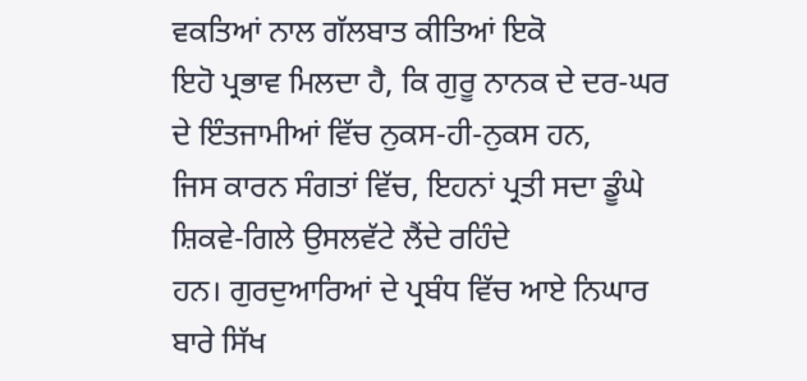ਵਕਤਿਆਂ ਨਾਲ ਗੱਲਬਾਤ ਕੀਤਿਆਂ ਇਕੋ
ਇਹੋ ਪ੍ਰਭਾਵ ਮਿਲਦਾ ਹੈ, ਕਿ ਗੁਰੂ ਨਾਨਕ ਦੇ ਦਰ-ਘਰ ਦੇ ਇੰਤਜਾਮੀਆਂ ਵਿੱਚ ਨੁਕਸ-ਹੀ-ਨੁਕਸ ਹਨ,
ਜਿਸ ਕਾਰਨ ਸੰਗਤਾਂ ਵਿੱਚ, ਇਹਨਾਂ ਪ੍ਰਤੀ ਸਦਾ ਡੂੰਘੇ ਸ਼ਿਕਵੇ-ਗਿਲੇ ਉਸਲਵੱਟੇ ਲੈਂਦੇ ਰਹਿੰਦੇ
ਹਨ। ਗੁਰਦੁਆਰਿਆਂ ਦੇ ਪ੍ਰਬੰਧ ਵਿੱਚ ਆਏ ਨਿਘਾਰ ਬਾਰੇ ਸਿੱਖ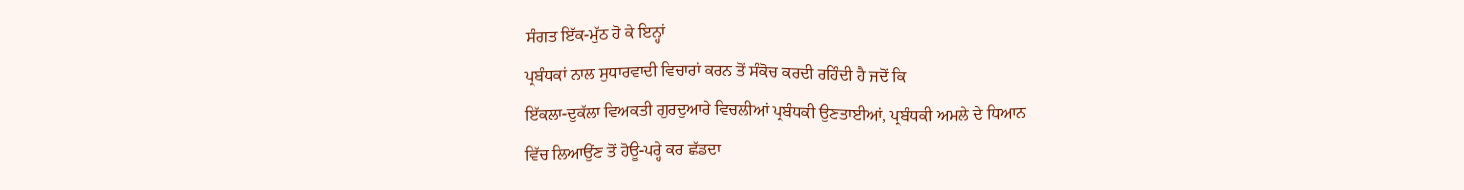ਸੰਗਤ ਇੱਕ-ਮੁੱਠ ਹੋ ਕੇ ਇਨ੍ਹਾਂ
ਪ੍ਰਬੰਧਕਾਂ ਨਾਲ ਸੁਧਾਰਵਾਦੀ ਵਿਚਾਰਾਂ ਕਰਨ ਤੋਂ ਸੰਕੋਚ ਕਰਦੀ ਰਹਿੰਦੀ ਹੈ ਜਦੋਂ ਕਿ
ਇੱਕਲਾ-ਦੁਕੱਲਾ ਵਿਅਕਤੀ ਗੁਰਦੁਆਰੇ ਵਿਚਲੀਆਂ ਪ੍ਰਬੰਧਕੀ ਉਣਤਾਈਆਂ, ਪ੍ਰਬੰਧਕੀ ਅਮਲੇ ਦੇ ਧਿਆਨ
ਵਿੱਚ ਲਿਆਉਂਣ ਤੋਂ ਹੋਊ-ਪਰ੍ਹੇ ਕਰ ਛੱਡਦਾ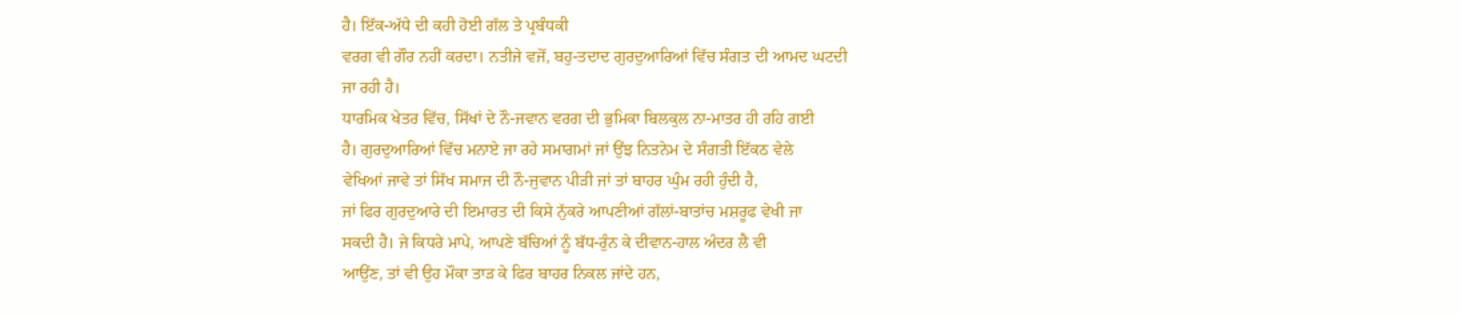ਹੈ। ਇੱਕ-ਅੱਧੇ ਦੀ ਕਹੀ ਹੋਈ ਗੱਲ ਤੇ ਪ੍ਰਬੰਧਕੀ
ਵਰਗ ਵੀ ਗੌਰ ਨਹੀਂ ਕਰਦਾ। ਨਤੀਜੇ ਵਜੋਂ, ਬਹੁ-ਤਦਾਦ ਗੁਰਦੁਆਰਿਆਂ ਵਿੱਚ ਸੰਗਤ ਦੀ ਆਮਦ ਘਟਦੀ
ਜਾ ਰਹੀ ਹੈ।
ਧਾਰਮਿਕ ਖੇਤਰ ਵਿੱਚ, ਸਿੱਖਾਂ ਦੇ ਨੌ-ਜਵਾਨ ਵਰਗ ਦੀ ਭੁਮਿਕਾ ਬਿਲਕੁਲ ਨਾ-ਮਾਤਰ ਹੀ ਰਹਿ ਗਈ
ਹੈ। ਗੁਰਦੁਆਰਿਆਂ ਵਿੱਚ ਮਨਾਏ ਜਾ ਰਹੇ ਸਮਾਗਮਾਂ ਜਾਂ ਉਂਝ ਨਿਤਨੇਮ ਦੇ ਸੰਗਤੀ ਇੱਕਠ ਵੇਲੇ
ਵੇਖਿਆਂ ਜਾਵੇ ਤਾਂ ਸਿੱਖ ਸਮਾਜ ਦੀ ਨੌ-ਜੁਵਾਨ ਪੀੜੀ ਜਾਂ ਤਾਂ ਬਾਹਰ ਘੁੰਮ ਰਹੀ ਹੁੰਦੀ ਹੈ,
ਜਾਂ ਫਿਰ ਗੁਰਦੁਆਰੇ ਦੀ ਇਮਾਰਤ ਦੀ ਕਿਸੇ ਨੁੱਕਰੇ ਆਪਣੀਆਂ ਗੱਲਾਂ-ਬਾਤਾਂਚ ਮਸ਼ਰੂਫ ਵੇਖੀ ਜਾ
ਸਕਦੀ ਹੈ। ਜੇ ਕਿਧਰੇ ਮਾਪੇ, ਆਪਣੇ ਬੱਚਿਆਂ ਨੂੰ ਬੱਧ-ਰੁੰਨ ਕੇ ਦੀਵਾਨ-ਹਾਲ ਅੰਦਰ ਲੈ ਵੀ
ਆਉਂਣ, ਤਾਂ ਵੀ ਉਹ ਮੌਕਾ ਤਾੜ ਕੇ ਫਿਰ ਬਾਹਰ ਨਿਕਲ ਜਾਂਦੇ ਹਨ,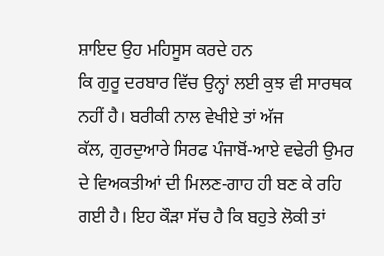ਸ਼ਾਇਦ ਉਹ ਮਹਿਸੂਸ ਕਰਦੇ ਹਨ
ਕਿ ਗੁਰੂ ਦਰਬਾਰ ਵਿੱਚ ਉਨ੍ਹਾਂ ਲਈ ਕੁਝ ਵੀ ਸਾਰਥਕ ਨਹੀਂ ਹੈ। ਬਰੀਕੀ ਨਾਲ ਵੇਖੀਏ ਤਾਂ ਅੱਜ
ਕੱਲ, ਗੁਰਦੁਆਰੇ ਸਿਰਫ ਪੰਜਾਬੋਂ-ਆਏ ਵਢੇਰੀ ਉਮਰ ਦੇ ਵਿਅਕਤੀਆਂ ਦੀ ਮਿਲਣ-ਗਾਹ ਹੀ ਬਣ ਕੇ ਰਹਿ
ਗਈ ਹੈ। ਇਹ ਕੌੜਾ ਸੱਚ ਹੈ ਕਿ ਬਹੁਤੇ ਲੋਕੀ ਤਾਂ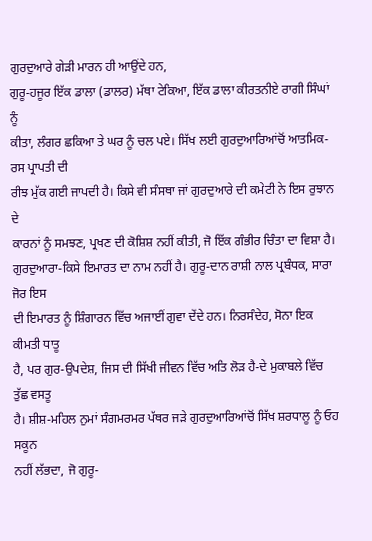ਗੁਰਦੁਆਰੇ ਗੇੜੀ ਮਾਰਨ ਹੀ ਆਉਂਦੇ ਹਨ,
ਗੁਰੂ-ਹਜੂਰ ਇੱਕ ਡਾਲਾ (ਡਾਲਰ) ਮੱਥਾ ਟੇਕਿਆ, ਇੱਕ ਡਾਲਾ ਕੀਰਤਨੀਏ ਰਾਗੀ ਸਿੰਘਾਂ ਨੂੰ
ਕੀਤਾ, ਲੰਗਰ ਛਕਿਆ ਤੇ ਘਰ ਨੂੰ ਚਲ ਪਏ। ਸਿੱਖ ਲਈ ਗੁਰਦੁਆਰਿਆਂਚੋਂ ਆਤਮਿਕ-ਰਸ ਪ੍ਰਾਪਤੀ ਦੀ
ਰੀਝ ਮੁੱਕ ਗਈ ਜਾਪਦੀ ਹੈ। ਕਿਸੇ ਵੀ ਸੰਸਥਾ ਜਾਂ ਗੁਰਦੁਆਰੇ ਦੀ ਕਮੇਟੀ ਨੇ ਇਸ ਰੁਝਾਨ ਦੇ
ਕਾਰਨਾਂ ਨੂੰ ਸਮਝਣ, ਪ੍ਰਖਣ ਦੀ ਕੋਸ਼ਿਸ਼ ਨਹੀਂ ਕੀਤੀ, ਜੋ ਇੱਕ ਗੰਭੀਰ ਚਿੰਤਾ ਦਾ ਵਿਸ਼ਾ ਹੈ।
ਗੁਰਦੁਆਰਾ-ਕਿਸੇ ਇਮਾਰਤ ਦਾ ਨਾਮ ਨਹੀਂ ਹੈ। ਗੁਰੂ-ਦਾਨ ਰਾਸ਼ੀ ਨਾਲ ਪ੍ਰਬੰਧਕ, ਸਾਰਾ ਜੋਰ ਇਸ
ਦੀ ਇਮਾਰਤ ਨੂੰ ਸ਼ਿੰਗਾਰਨ ਵਿੱਚ ਅਜਾਈਂ ਗੁਵਾ ਦੇਂਦੇ ਹਨ। ਨਿਰਸੰਦੇਹ, ਸੋਨਾ ਇਕ ਕੀਮਤੀ ਧਾਤੂ
ਹੈ, ਪਰ ਗੁਰ-ਉਪਦੇਸ਼, ਜਿਸ ਦੀ ਸਿੱਖੀ ਜੀਵਨ ਵਿੱਚ ਅਤਿ ਲੋੜ ਹੈ-ਦੇ ਮੁਕਾਬਲੇ ਵਿੱਚ ਤੁੱਛ ਵਸਤੂ
ਹੈ। ਸ਼ੀਸ਼-ਮਹਿਲ ਨੁਮਾਂ ਸੰਗਮਰਮਰ ਪੱਥਰ ਜੜੇ ਗੁਰਦੁਆਰਿਆਂਚੋਂ ਸਿੱਖ ਸ਼ਰਧਾਲੂ ਨੂੰ ਓਹ ਸਕੂਨ
ਨਹੀਂ ਲੱਭਦਾ, ਜੋ ਗੁਰੂ-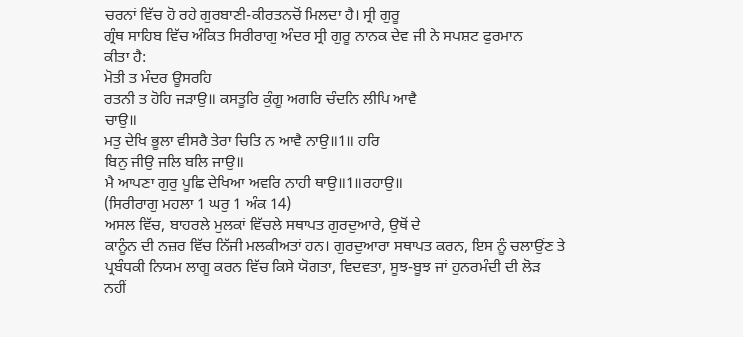ਚਰਨਾਂ ਵਿੱਚ ਹੋ ਰਹੇ ਗੁਰਬਾਣੀ-ਕੀਰਤਨਚੋਂ ਮਿਲਦਾ ਹੈ। ਸ੍ਰੀ ਗੁਰੂ
ਗ੍ਰੰਥ ਸਾਹਿਬ ਵਿੱਚ ਅੰਕਿਤ ਸਿਰੀਰਾਗੁ ਅੰਦਰ ਸ੍ਰੀ ਗੁਰੂ ਨਾਨਕ ਦੇਵ ਜੀ ਨੇ ਸਪਸ਼ਟ ਫੁਰਮਾਨ
ਕੀਤਾ ਹੈ:
ਮੋਤੀ ਤ ਮੰਦਰ ਊਸਰਹਿ
ਰਤਨੀ ਤ ਹੋਹਿ ਜੜਾਉ॥ ਕਸਤੂਰਿ ਕੁੰਗੂ ਅਗਰਿ ਚੰਦਨਿ ਲੀਪਿ ਆਵੈ
ਚਾਉ॥
ਮਤੁ ਦੇਖਿ ਭੂਲਾ ਵੀਸਰੈ ਤੇਰਾ ਚਿਤਿ ਨ ਆਵੈ ਨਾਉ॥1॥ ਹਰਿ
ਬਿਨੁ ਜੀਉ ਜਲਿ ਬਲਿ ਜਾਉ॥
ਮੈ ਆਪਣਾ ਗੁਰੁ ਪੂਛਿ ਦੇਖਿਆ ਅਵਰਿ ਨਾਹੀ ਥਾਉ॥1॥ਰਹਾਉ॥
(ਸਿਰੀਰਾਗੁ ਮਹਲਾ 1 ਘਰੁ 1 ਅੰਕ 14)
ਅਸਲ ਵਿੱਚ, ਬਾਹਰਲੇ ਮੁਲਕਾਂ ਵਿੱਚਲੇ ਸਥਾਪਤ ਗੁਰਦੁਆਰੇ, ਉਥੋਂ ਦੇ
ਕਾਨੂੰਨ ਦੀ ਨਜ਼ਰ ਵਿੱਚ ਨਿੱਜੀ ਮਲਕੀਅਤਾਂ ਹਨ। ਗੁਰਦੁਆਰਾ ਸਥਾਪਤ ਕਰਨ, ਇਸ ਨੂੰ ਚਲਾਉਂਣ ਤੇ
ਪ੍ਰਬੰਧਕੀ ਨਿਯਮ ਲਾਗੂ ਕਰਨ ਵਿੱਚ ਕਿਸੇ ਯੋਗਤਾ, ਵਿਦਵਤਾ, ਸੂਝ-ਬੂਝ ਜਾਂ ਹੁਨਰਮੰਦੀ ਦੀ ਲੋੜ
ਨਹੀਂ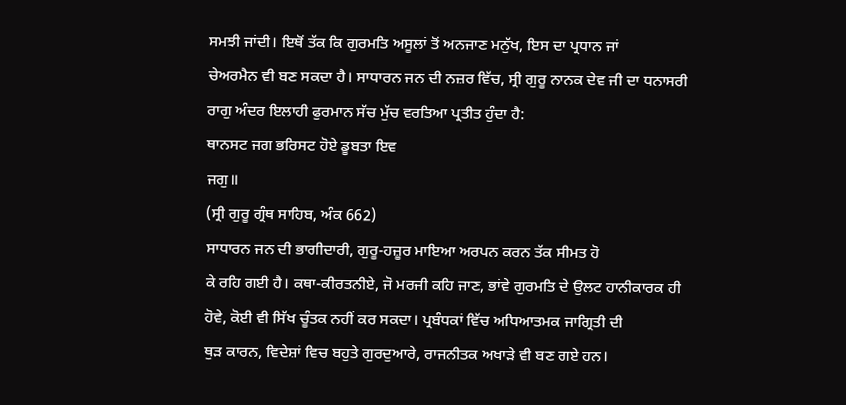ਸਮਝੀ ਜਾਂਦੀ। ਇਥੋਂ ਤੱਕ ਕਿ ਗੁਰਮਤਿ ਅਸੂਲਾਂ ਤੋਂ ਅਨਜਾਣ ਮਨੁੱਖ, ਇਸ ਦਾ ਪ੍ਰਧਾਨ ਜਾਂ
ਚੇਅਰਮੈਨ ਵੀ ਬਣ ਸਕਦਾ ਹੈ। ਸਾਧਾਰਨ ਜਨ ਦੀ ਨਜ਼ਰ ਵਿੱਚ, ਸ੍ਰੀ ਗੁਰੂ ਨਾਨਕ ਦੇਵ ਜੀ ਦਾ ਧਨਾਸਰੀ
ਰਾਗੁ ਅੰਦਰ ਇਲਾਹੀ ਫੁਰਮਾਨ ਸੱਚ ਮੁੱਚ ਵਰਤਿਆ ਪ੍ਰਤੀਤ ਹੁੰਦਾ ਹੈ:
ਥਾਨਸਟ ਜਗ ਭਰਿਸਟ ਹੋਏ ਡੂਬਤਾ ਇਵ
ਜਗੁ॥
(ਸ੍ਰੀ ਗੁਰੂ ਗ੍ਰੰਥ ਸਾਹਿਬ, ਅੰਕ 662)
ਸਾਧਾਰਨ ਜਨ ਦੀ ਭਾਗੀਦਾਰੀ, ਗੁਰੂ-ਹਜ਼ੂਰ ਮਾਇਆ ਅਰਪਨ ਕਰਨ ਤੱਕ ਸੀਮਤ ਹੋ
ਕੇ ਰਹਿ ਗਈ ਹੈ। ਕਥਾ-ਕੀਰਤਨੀਏ, ਜੋ ਮਰਜੀ ਕਹਿ ਜਾਣ, ਭਾਂਵੇ ਗੁਰਮਤਿ ਦੇ ਉਲਟ ਹਾਨੀਕਾਰਕ ਹੀ
ਹੋਵੇ, ਕੋਈ ਵੀ ਸਿੱਖ ਚੂੰਤਕ ਨਹੀਂ ਕਰ ਸਕਦਾ। ਪ੍ਰਬੰਧਕਾਂ ਵਿੱਚ ਅਧਿਆਤਮਕ ਜਾਗ੍ਰਿਤੀ ਦੀ
ਥੁੜ ਕਾਰਨ, ਵਿਦੇਸ਼ਾਂ ਵਿਚ ਬਹੁਤੇ ਗੁਰਦੁਆਰੇ, ਰਾਜਨੀਤਕ ਅਖਾੜੇ ਵੀ ਬਣ ਗਏ ਹਨ।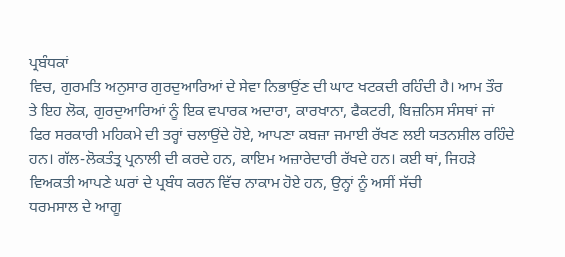ਪ੍ਰਬੰਧਕਾਂ
ਵਿਚ, ਗੁਰਮਤਿ ਅਨੁਸਾਰ ਗੁਰਦੁਆਰਿਆਂ ਦੇ ਸੇਵਾ ਨਿਭਾਉਂਣ ਦੀ ਘਾਟ ਖਟਕਦੀ ਰਹਿੰਦੀ ਹੈ। ਆਮ ਤੌਰ
ਤੇ ਇਹ ਲੋਕ, ਗੁਰਦੁਆਰਿਆਂ ਨੂੰ ਇਕ ਵਪਾਰਕ ਅਦਾਰਾ, ਕਾਰਖਾਨਾ, ਫੈਕਟਰੀ, ਬਿਜ਼ਨਿਸ ਸੰਸਥਾਂ ਜਾਂ
ਫਿਰ ਸਰਕਾਰੀ ਮਹਿਕਮੇ ਦੀ ਤਰ੍ਹਾਂ ਚਲਾਉਂਦੇ ਹੋਏ, ਆਪਣਾ ਕਬਜ਼ਾ ਜਮਾਈ ਰੱਖਣ ਲਈ ਯਤਨਸ਼ੀਲ ਰਹਿੰਦੇ
ਹਨ। ਗੱਲ-ਲੋਕਤੰਤ੍ਰ ਪ੍ਰਨਾਲੀ ਦੀ ਕਰਦੇ ਹਨ, ਕਾਇਮ ਅਜ਼ਾਰੇਦਾਰੀ ਰੱਖਦੇ ਹਨ। ਕਈ ਥਾਂ, ਜਿਹੜੇ
ਵਿਅਕਤੀ ਆਪਣੇ ਘਰਾਂ ਦੇ ਪ੍ਰਬੰਧ ਕਰਨ ਵਿੱਚ ਨਾਕਾਮ ਹੋਏ ਹਨ, ਉਨ੍ਹਾਂ ਨੂੰ ਅਸੀਂ ਸੱਚੀ
ਧਰਮਸਾਲ ਦੇ ਆਗੂ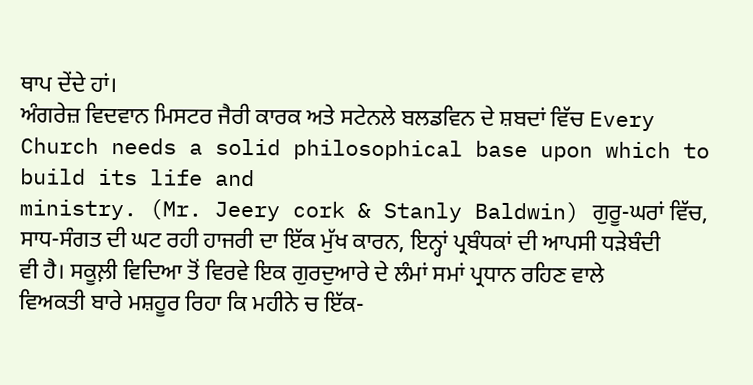ਥਾਪ ਦੇਂਦੇ ਹਾਂ।
ਅੰਗਰੇਜ਼ ਵਿਦਵਾਨ ਮਿਸਟਰ ਜੈਰੀ ਕਾਰਕ ਅਤੇ ਸਟੇਨਲੇ ਬਲਡਵਿਨ ਦੇ ਸ਼ਬਦਾਂ ਵਿੱਚ Every
Church needs a solid philosophical base upon which to build its life and
ministry. (Mr. Jeery cork & Stanly Baldwin) ਗੁਰੂ-ਘਰਾਂ ਵਿੱਚ,
ਸਾਧ-ਸੰਗਤ ਦੀ ਘਟ ਰਹੀ ਹਾਜਰੀ ਦਾ ਇੱਕ ਮੁੱਖ ਕਾਰਨ, ਇਨ੍ਹਾਂ ਪ੍ਰਬੰਧਕਾਂ ਦੀ ਆਪਸੀ ਧੜੇਬੰਦੀ
ਵੀ ਹੈ। ਸਕੂਲ਼ੀ ਵਿਦਿਆ ਤੋਂ ਵਿਰਵੇ ਇਕ ਗੁਰਦੁਆਰੇ ਦੇ ਲੰਮਾਂ ਸਮਾਂ ਪ੍ਰਧਾਨ ਰਹਿਣ ਵਾਲੇ
ਵਿਅਕਤੀ ਬਾਰੇ ਮਸ਼ਹੂਰ ਰਿਹਾ ਕਿ ਮਹੀਨੇ ਚ ਇੱਕ-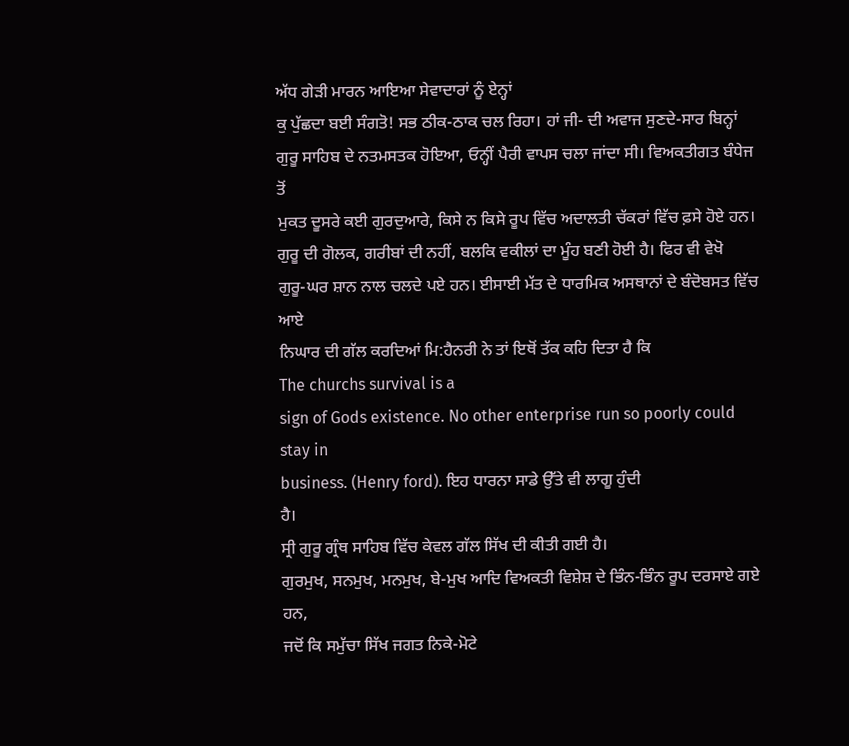ਅੱਧ ਗੇੜੀ ਮਾਰਨ ਆਇਆ ਸੇਵਾਦਾਰਾਂ ਨੂੰ ਏਨ੍ਹਾਂ
ਕੁ ਪੁੱਛਦਾ ਬਈ ਸੰਗਤੋ! ਸਭ ਠੀਕ-ਠਾਕ ਚਲ ਰਿਹਾ। ਹਾਂ ਜੀ- ਦੀ ਅਵਾਜ ਸੁਣਦੇ-ਸਾਰ ਬਿਨ੍ਹਾਂ
ਗੁਰੂ ਸਾਹਿਬ ਦੇ ਨਤਮਸਤਕ ਹੋਇਆ, ਓਨ੍ਹੀਂ ਪੈਰੀ ਵਾਪਸ ਚਲਾ ਜਾਂਦਾ ਸੀ। ਵਿਅਕਤੀਗਤ ਬੰਧੇਜ ਤੋਂ
ਮੁਕਤ ਦੂਸਰੇ ਕਈ ਗੁਰਦੁਆਰੇ, ਕਿਸੇ ਨ ਕਿਸੇ ਰੂਪ ਵਿੱਚ ਅਦਾਲਤੀ ਚੱਕਰਾਂ ਵਿੱਚ ਫ਼ਸੇ ਹੋਏ ਹਨ।
ਗੁਰੂ ਦੀ ਗੋਲਕ, ਗਰੀਬਾਂ ਦੀ ਨਹੀਂ, ਬਲਕਿ ਵਕੀਲਾਂ ਦਾ ਮੂੰਹ ਬਣੀ ਹੋਈ ਹੈ। ਫਿਰ ਵੀ ਵੇਖੋ
ਗੁਰੂ-ਘਰ ਸ਼ਾਨ ਨਾਲ ਚਲਦੇ ਪਏ ਹਨ। ਈਸਾਈ ਮੱਤ ਦੇ ਧਾਰਮਿਕ ਅਸਥਾਨਾਂ ਦੇ ਬੰਦੋਬਸਤ ਵਿੱਚ ਆਏ
ਨਿਘਾਰ ਦੀ ਗੱਲ ਕਰਦਿਆਂ ਮਿ:ਹੈਨਰੀ ਨੇ ਤਾਂ ਇਥੋਂ ਤੱਕ ਕਹਿ ਦਿਤਾ ਹੈ ਕਿ
The churchs survival is a
sign of Gods existence. No other enterprise run so poorly could stay in
business. (Henry ford). ਇਹ ਧਾਰਨਾ ਸਾਡੇ ਉੱਤੇ ਵੀ ਲਾਗੂ ਹੁੰਦੀ
ਹੈ।
ਸ੍ਰੀ ਗੁਰੂ ਗ੍ਰੰਥ ਸਾਹਿਬ ਵਿੱਚ ਕੇਵਲ ਗੱਲ ਸਿੱਖ ਦੀ ਕੀਤੀ ਗਈ ਹੈ।
ਗੁਰਮੁਖ, ਸਨਮੁਖ, ਮਨਮੁਖ, ਬੇ-ਮੁਖ ਆਦਿ ਵਿਅਕਤੀ ਵਿਸ਼ੇਸ਼ ਦੇ ਭਿੰਨ-ਭਿੰਨ ਰੂਪ ਦਰਸਾਏ ਗਏ ਹਨ,
ਜਦੋਂ ਕਿ ਸਮੁੱਚਾ ਸਿੱਖ ਜਗਤ ਨਿਕੇ-ਮੋਟੇ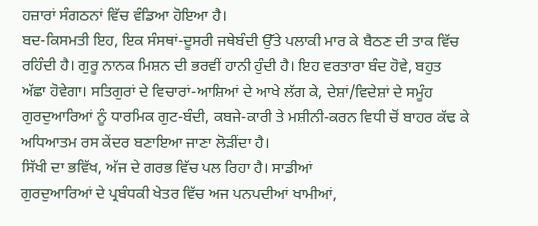ਹਜ਼ਾਰਾਂ ਸੰਗਠਨਾਂ ਵਿੱਚ ਵੰਡਿਆ ਹੋਇਆ ਹੈ।
ਬਦ-ਕਿਸਮਤੀ ਇਹ, ਇਕ ਸੰਸਥਾਂ-ਦੂਸਰੀ ਜਥੇਬੰਦੀ ਉੱਤੇ ਪਲਾਕੀ ਮਾਰ ਕੇ ਬੈਠਣ ਦੀ ਤਾਕ ਵਿੱਚ
ਰਹਿੰਦੀ ਹੈ। ਗੁਰੂ ਨਾਨਕ ਮਿਸ਼ਨ ਦੀ ਭਰਵੀਂ ਹਾਨੀ ਹੁੰਦੀ ਹੈ। ਇਹ ਵਰਤਾਰਾ ਬੰਦ ਹੋਵੇ, ਬਹੁਤ
ਅੱਛਾ ਹੋਵੇਗਾ। ਸਤਿਗੁਰਾਂ ਦੇ ਵਿਚਾਰਾਂ-ਆਸ਼ਿਆਂ ਦੇ ਆਖੇ ਲੱਗ ਕੇ, ਦੇਸ਼ਾਂ/ਵਿਦੇਸ਼ਾਂ ਦੇ ਸਮੂੰਹ
ਗੁਰਦੁਆਰਿਆਂ ਨੂੰ ਧਾਰਮਿਕ ਗੁਟ-ਬੰਦੀ, ਕਬਜੇ-ਕਾਰੀ ਤੇ ਮਸ਼ੀਨੀ-ਕਰਨ ਵਿਧੀ ਚੋਂ ਬਾਹਰ ਕੱਢ ਕੇ
ਅਧਿਆਤਮ ਰਸ ਕੇਂਦਰ ਬਣਾਇਆ ਜਾਣਾ ਲੋੜੀਂਦਾ ਹੈ।
ਸਿੱਖੀ ਦਾ ਭਵਿੱਖ, ਅੱਜ ਦੇ ਗਰਭ ਵਿੱਚ ਪਲ ਰਿਹਾ ਹੈ। ਸਾਡੀਆਂ
ਗੁਰਦੁਆਰਿਆਂ ਦੇ ਪ੍ਰਬੰਧਕੀ ਖੇਤਰ ਵਿੱਚ ਅਜ ਪਨਪਦੀਆਂ ਖਾਮੀਆਂ,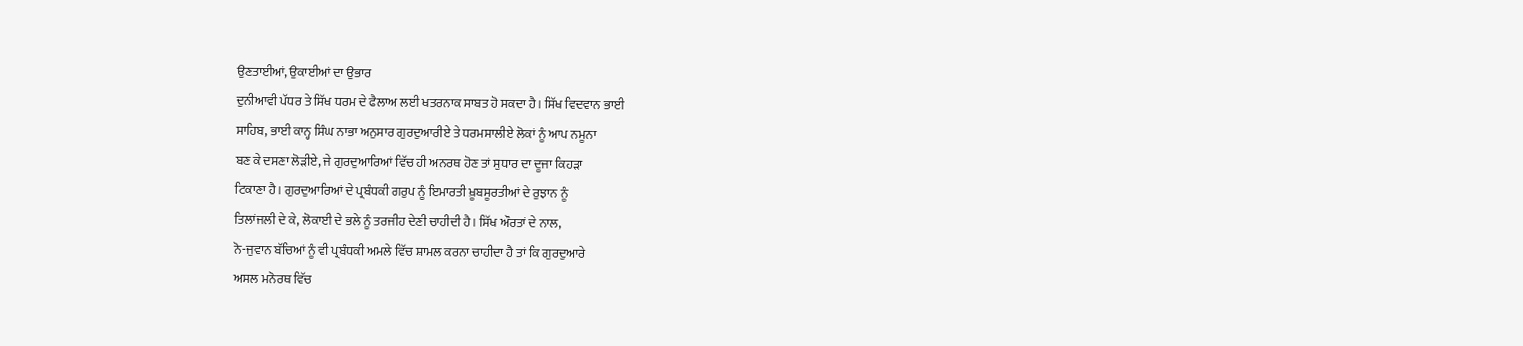ਉਣਤਾਈਆਂ, ਉਕਾਈਆਂ ਦਾ ਉਭਾਰ
ਦੁਨੀਆਵੀ ਪੱਧਰ ਤੇ ਸਿੱਖ ਧਰਮ ਦੇ ਫੈਲਾਅ ਲਈ ਖਤਰਨਾਕ ਸਾਬਤ ਹੋ ਸਕਦਾ ਹੈ। ਸਿੱਖ ਵਿਦਵਾਨ ਭਾਈ
ਸਾਹਿਬ, ਭਾਈ ਕਾਨ੍ਹ ਸਿੰਘ ਨਾਭਾ ਅਨੁਸਾਰ ਗੁਰਦੁਆਰੀਏ ਤੇ ਧਰਮਸਾਲੀਏ ਲੋਕਾਂ ਨੂੰ ਆਪ ਨਮੂਨਾ
ਬਣ ਕੇ ਦਸਣਾ ਲੋੜੀਏ, ਜੇ ਗੁਰਦੁਆਰਿਆਂ ਵਿੱਚ ਹੀ ਅਨਰਥ ਹੋਣ ਤਾਂ ਸੁਧਾਰ ਦਾ ਦੂਜਾ ਕਿਹੜਾ
ਟਿਕਾਣਾ ਹੈ। ਗੁਰਦੁਆਰਿਆਂ ਦੇ ਪ੍ਰਬੰਧਕੀ ਗਰੁਪ ਨੂੰ ਇਮਾਰਤੀ ਖ਼ੂਬਸੂਰਤੀਆਂ ਦੇ ਰੁਝਾਨ ਨੂੰ
ਤਿਲਾਂਜਲੀ ਦੇ ਕੇ, ਲੋਕਾਈ ਦੇ ਭਲੇ ਨੂੰ ਤਰਜੀਹ ਦੇਣੀ ਚਾਹੀਦੀ ਹੈ। ਸਿੱਖ ਔਰਤਾਂ ਦੇ ਨਾਲ,
ਨੋ-ਜੁਵਾਨ ਬੱਚਿਆਂ ਨੂੰ ਵੀ ਪ੍ਰਬੰਧਕੀ ਅਮਲੇ ਵਿੱਚ ਸ਼ਾਮਲ ਕਰਨਾ ਚਾਹੀਦਾ ਹੈ ਤਾਂ ਕਿ ਗੁਰਦੁਆਰੇ
ਅਸਲ ਮਨੋਰਥ ਵਿੱਚ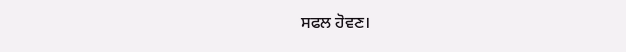ਸਫਲ ਹੋਵਣ।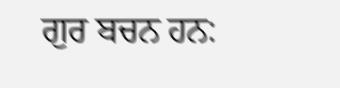ਗੁਰ ਬਚਨ ਹਨ: